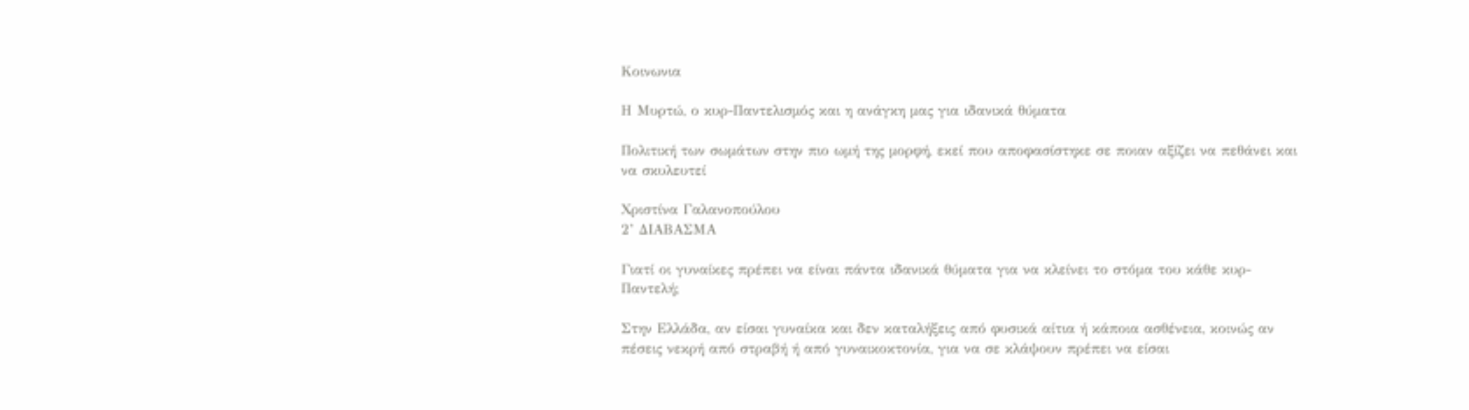Κοινωνια

Η Μυρτώ, ο κυρ-Παντελισμός και η ανάγκη μας για ιδανικά θύματα

Πολιτική των σωμάτων στην πιο ωμή της μορφή, εκεί που αποφασίστηκε σε ποιαν αξίζει να πεθάνει και να σκυλευτεί

Χριστίνα Γαλανοπούλου
2’ ΔΙΑΒΑΣΜΑ

Γιατί οι γυναίκες πρέπει να είναι πάντα ιδανικά θύματα για να κλείνει το στόμα του κάθε κυρ-Παντελή;

Στην Ελλάδα, αν είσαι γυναίκα και δεν καταλήξεις από φυσικά αίτια ή κάποια ασθένεια, κοινώς αν πέσεις νεκρή από στραβή ή από γυναικοκτονία, για να σε κλάψουν πρέπει να είσαι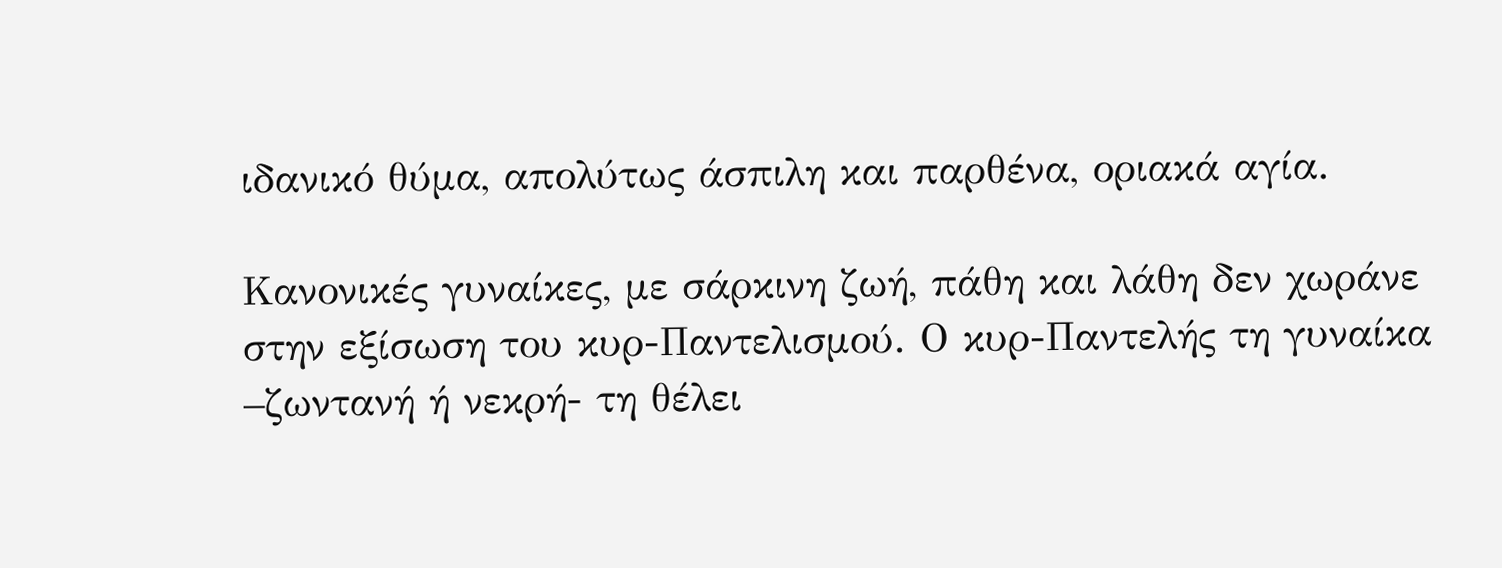ιδανικό θύμα, απολύτως άσπιλη και παρθένα, οριακά αγία.

Κανονικές γυναίκες, με σάρκινη ζωή, πάθη και λάθη δεν χωράνε στην εξίσωση του κυρ-Παντελισμού. Ο κυρ-Παντελής τη γυναίκα –ζωντανή ή νεκρή- τη θέλει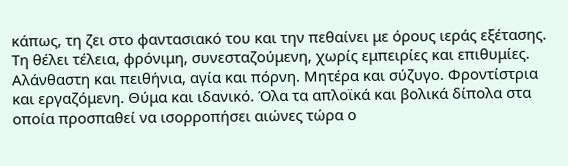κάπως, τη ζει στο φαντασιακό του και την πεθαίνει με όρους ιεράς εξέτασης. Τη θέλει τέλεια, φρόνιμη, συνεσταζούμενη, χωρίς εμπειρίες και επιθυμίες. Αλάνθαστη και πειθήνια, αγία και πόρνη. Μητέρα και σύζυγο. Φροντίστρια και εργαζόμενη. Θύμα και ιδανικό. Όλα τα απλοϊκά και βολικά δίπολα στα οποία προσπαθεί να ισορροπήσει αιώνες τώρα ο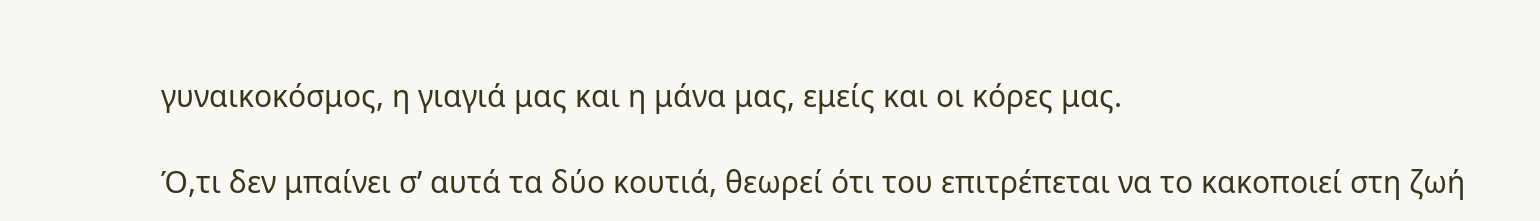γυναικοκόσμος, η γιαγιά μας και η μάνα μας, εμείς και οι κόρες μας.

Ό,τι δεν μπαίνει σ’ αυτά τα δύο κουτιά, θεωρεί ότι του επιτρέπεται να το κακοποιεί στη ζωή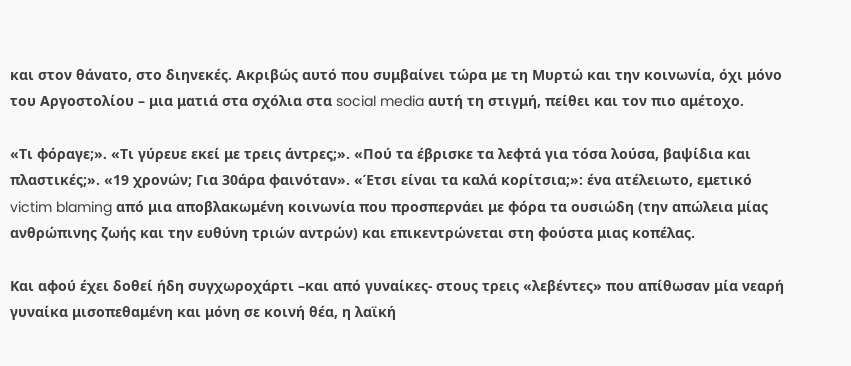και στον θάνατο, στο διηνεκές. Ακριβώς αυτό που συμβαίνει τώρα με τη Μυρτώ και την κοινωνία, όχι μόνο του Αργοστολίου – μια ματιά στα σχόλια στα social media αυτή τη στιγμή, πείθει και τον πιο αμέτοχο.

«Τι φόραγε;». «Τι γύρευε εκεί με τρεις άντρες;». «Πού τα έβρισκε τα λεφτά για τόσα λούσα, βαψίδια και πλαστικές;». «19 χρονών; Για 30άρα φαινόταν». «Έτσι είναι τα καλά κορίτσια;»: ένα ατέλειωτο, εμετικό victim blaming από μια αποβλακωμένη κοινωνία που προσπερνάει με φόρα τα ουσιώδη (την απώλεια μίας ανθρώπινης ζωής και την ευθύνη τριών αντρών) και επικεντρώνεται στη φούστα μιας κοπέλας.

Και αφού έχει δοθεί ήδη συγχωροχάρτι –και από γυναίκες- στους τρεις «λεβέντες» που απίθωσαν μία νεαρή γυναίκα μισοπεθαμένη και μόνη σε κοινή θέα, η λαϊκή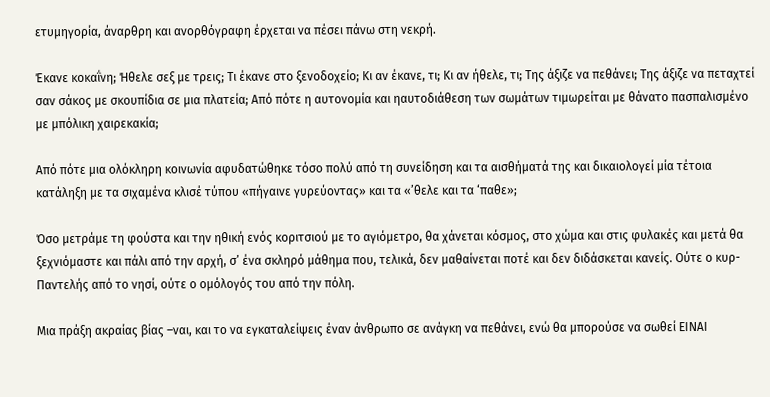ετυμηγορία, άναρθρη και ανορθόγραφη έρχεται να πέσει πάνω στη νεκρή.

Έκανε κοκαΐνη; Ήθελε σεξ με τρεις; Τι έκανε στο ξενοδοχείο; Κι αν έκανε, τι; Κι αν ήθελε, τι; Της άξιζε να πεθάνει; Της άξιζε να πεταχτεί σαν σάκος με σκουπίδια σε μια πλατεία; Από πότε η αυτονομία και ηαυτοδιάθεση των σωμάτων τιμωρείται με θάνατο πασπαλισμένο με μπόλικη χαιρεκακία;

Από πότε μια ολόκληρη κοινωνία αφυδατώθηκε τόσο πολύ από τη συνείδηση και τα αισθήματά της και δικαιολογεί μία τέτοια κατάληξη με τα σιχαμένα κλισέ τύπου «πήγαινε γυρεύοντας» και τα «’θελε και τα ‘παθε»;

Όσο μετράμε τη φούστα και την ηθική ενός κοριτσιού με το αγιόμετρο, θα χάνεται κόσμος, στο χώμα και στις φυλακές και μετά θα ξεχνιόμαστε και πάλι από την αρχή, σ’ ένα σκληρό μάθημα που, τελικά, δεν μαθαίνεται ποτέ και δεν διδάσκεται κανείς. Ούτε ο κυρ-Παντελής από το νησί, ούτε ο ομόλογός του από την πόλη.

Μια πράξη ακραίας βίας –ναι, και το να εγκαταλείψεις έναν άνθρωπο σε ανάγκη να πεθάνει, ενώ θα μπορούσε να σωθεί ΕΙΝΑΙ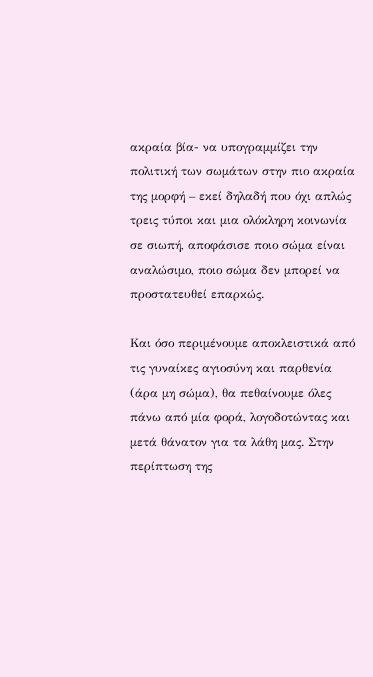ακραία βία- να υπογραμμίζει την πολιτική των σωμάτων στην πιο ακραία της μορφή – εκεί δηλαδή που όχι απλώς τρεις τύποι και μια ολόκληρη κοινωνία σε σιωπή, αποφάσισε ποιο σώμα είναι αναλώσιμο, ποιο σώμα δεν μπορεί να προστατευθεί επαρκώς.

Και όσο περιμένουμε αποκλειστικά από τις γυναίκες αγιοσύνη και παρθενία (άρα μη σώμα), θα πεθαίνουμε όλες πάνω από μία φορά, λογοδοτώντας και μετά θάνατον για τα λάθη μας. Στην περίπτωση της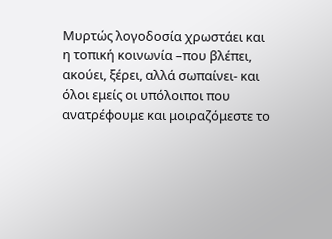Μυρτώς λογοδοσία χρωστάει και η τοπική κοινωνία –που βλέπει, ακούει, ξέρει, αλλά σωπαίνει- και όλοι εμείς οι υπόλοιποι που ανατρέφουμε και μοιραζόμεστε το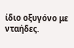ίδιο οξυγόνο με νταήδες.